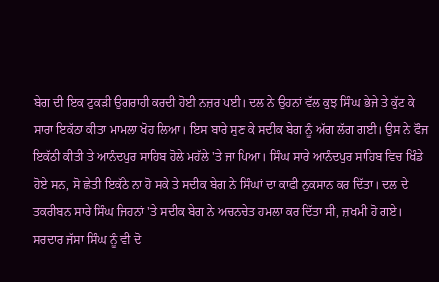ਬੇਗ ਦੀ ਇਕ ਟੁਕੜੀ ਉਗਰਾਹੀ ਕਰਦੀ ਹੋਈ ਨਜ਼ਰ ਪਈ। ਦਲ ਨੇ ਉਹਨਾਂ ਵੱਲ ਕੁਝ ਸਿੰਘ ਭੇਜੇ ਤੇ ਕੁੱਟ ਕੇ ਸਾਰਾ ਇਕੱਠਾ ਕੀਤਾ ਮਾਮਲਾ ਖੋਹ ਲਿਆ। ਇਸ ਬਾਰੇ ਸੁਣ ਕੇ ਸਦੀਕ ਬੇਗ ਨੂੰ ਅੱਗ ਲੱਗ ਗਈ। ਉਸ ਨੇ ਫੌਜ ਇਕੱਠੀ ਕੀਤੀ ਤੇ ਆਨੰਦਪੁਰ ਸਾਹਿਬ ਹੋਲੇ ਮਹੱਲੇ 'ਤੇ ਜਾ ਪਿਆ। ਸਿੰਘ ਸਾਰੇ ਆਨੰਦਪੁਰ ਸਾਹਿਬ ਵਿਚ ਖਿੰਡੇ ਹੋਏ ਸਨ, ਸੋ ਛੇਤੀ ਇਕੱਠੇ ਨਾ ਹੋ ਸਕੇ ਤੇ ਸਦੀਕ ਬੇਗ ਨੇ ਸਿੰਘਾਂ ਦਾ ਕਾਫੀ ਨੁਕਸਾਨ ਕਰ ਦਿੱਤਾ। ਦਲ ਦੇ ਤਕਰੀਬਨ ਸਾਰੇ ਸਿੰਘ ਜਿਹਨਾਂ 'ਤੇ ਸਦੀਕ ਬੇਗ ਨੇ ਅਚਨਚੇਤ ਹਮਲਾ ਕਰ ਦਿੱਤਾ ਸੀ, ਜ਼ਖਮੀ ਹੋ ਗਏ। ਸਰਦਾਰ ਜੱਸਾ ਸਿੰਘ ਨੂੰ ਵੀ ਦੋ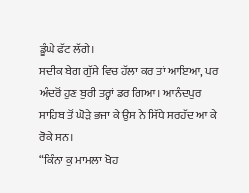ਡੂੰਘੇ ਫੱਟ ਲੱਗੇ।
ਸਦੀਕ ਬੇਗ ਗੁੱਸੇ ਵਿਚ ਹੱਲਾ ਕਰ ਤਾਂ ਆਇਆ, ਪਰ ਅੰਦਰੋਂ ਹੁਣ ਬੁਰੀ ਤਰ੍ਹਾਂ ਡਰ ਗਿਆ। ਆਨੰਦਪੁਰ ਸਾਹਿਬ ਤੋਂ ਘੋੜੇ ਭਜਾ ਕੇ ਉਸ ਨੇ ਸਿੱਧੇ ਸਰਹੱਦ ਆ ਕੇ ਰੋਕੇ ਸਨ।
“ਕਿੰਨਾ ਕੁ ਮਾਮਲਾ ਖੋਹ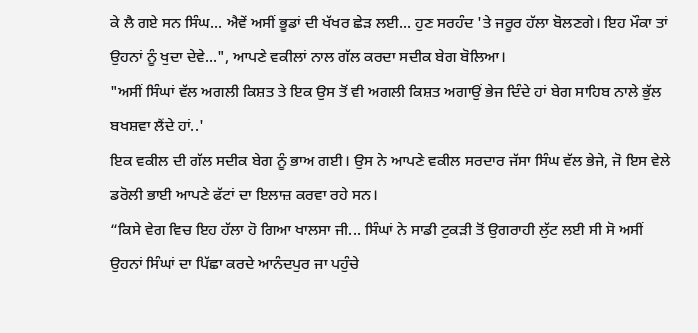ਕੇ ਲੈ ਗਏ ਸਨ ਸਿੰਘ... ਐਵੇਂ ਅਸੀਂ ਭੂਡਾਂ ਦੀ ਖੱਖਰ ਛੇੜ ਲਈ... ਹੁਣ ਸਰਹੰਦ 'ਤੇ ਜਰੂਰ ਹੱਲਾ ਬੋਲਣਗੇ। ਇਹ ਮੌਕਾ ਤਾਂ ਉਹਨਾਂ ਨੂੰ ਖੁਦਾ ਦੇਵੇ...", ਆਪਣੇ ਵਕੀਲਾਂ ਨਾਲ ਗੱਲ ਕਰਦਾ ਸਦੀਕ ਬੇਗ ਬੋਲਿਆ।
"ਅਸੀਂ ਸਿੰਘਾਂ ਵੱਲ ਅਗਲੀ ਕਿਸ਼ਤ ਤੇ ਇਕ ਉਸ ਤੋਂ ਵੀ ਅਗਲੀ ਕਿਸ਼ਤ ਅਗਾਉਂ ਭੇਜ ਦਿੰਦੇ ਹਾਂ ਬੇਗ ਸਾਹਿਬ ਨਾਲੇ ਭੁੱਲ ਬਖਸ਼ਵਾ ਲੈਂਦੇ ਹਾਂ..'
ਇਕ ਵਕੀਲ ਦੀ ਗੱਲ ਸਦੀਕ ਬੇਗ ਨੂੰ ਭਾਅ ਗਈ। ਉਸ ਨੇ ਆਪਣੇ ਵਕੀਲ ਸਰਦਾਰ ਜੱਸਾ ਸਿੰਘ ਵੱਲ ਭੇਜੇ, ਜੋ ਇਸ ਵੇਲੇ ਡਰੋਲੀ ਭਾਈ ਆਪਣੇ ਫੱਟਾਂ ਦਾ ਇਲਾਜ਼ ਕਰਵਾ ਰਹੇ ਸਨ।
“ਕਿਸੇ ਵੇਗ ਵਿਚ ਇਹ ਹੱਲਾ ਹੋ ਗਿਆ ਖਾਲਸਾ ਜੀ... ਸਿੰਘਾਂ ਨੇ ਸਾਡੀ ਟੁਕੜੀ ਤੋਂ ਉਗਰਾਹੀ ਲੁੱਟ ਲਈ ਸੀ ਸੋ ਅਸੀਂ ਉਹਨਾਂ ਸਿੰਘਾਂ ਦਾ ਪਿੱਛਾ ਕਰਦੇ ਆਨੰਦਪੁਰ ਜਾ ਪਹੁੰਚੇ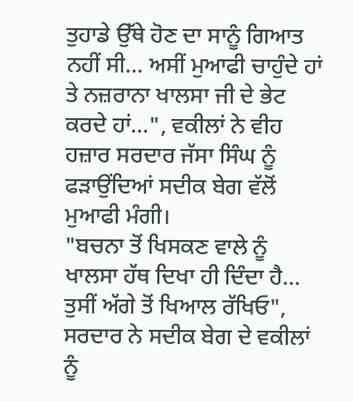ਤੁਹਾਡੇ ਉੱਥੇ ਹੋਣ ਦਾ ਸਾਨੂੰ ਗਿਆਤ ਨਹੀਂ ਸੀ... ਅਸੀਂ ਮੁਆਫੀ ਚਾਹੁੰਦੇ ਹਾਂ ਤੇ ਨਜ਼ਰਾਨਾ ਖਾਲਸਾ ਜੀ ਦੇ ਭੇਟ ਕਰਦੇ ਹਾਂ...", ਵਕੀਲਾਂ ਨੇ ਵੀਹ ਹਜ਼ਾਰ ਸਰਦਾਰ ਜੱਸਾ ਸਿੰਘ ਨੂੰ ਫੜਾਉਂਦਿਆਂ ਸਦੀਕ ਬੇਗ ਵੱਲੋਂ ਮੁਆਫੀ ਮੰਗੀ।
"ਬਚਨਾ ਤੋਂ ਖਿਸਕਣ ਵਾਲੇ ਨੂੰ ਖਾਲਸਾ ਹੱਥ ਦਿਖਾ ਹੀ ਦਿੰਦਾ ਹੈ... ਤੁਸੀਂ ਅੱਗੇ ਤੋਂ ਖਿਆਲ ਰੱਖਿਓ", ਸਰਦਾਰ ਨੇ ਸਦੀਕ ਬੇਗ ਦੇ ਵਕੀਲਾਂ ਨੂੰ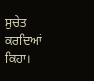ਸੁਚੇਤ ਕਰਦਿਆਂ ਕਿਹਾ।